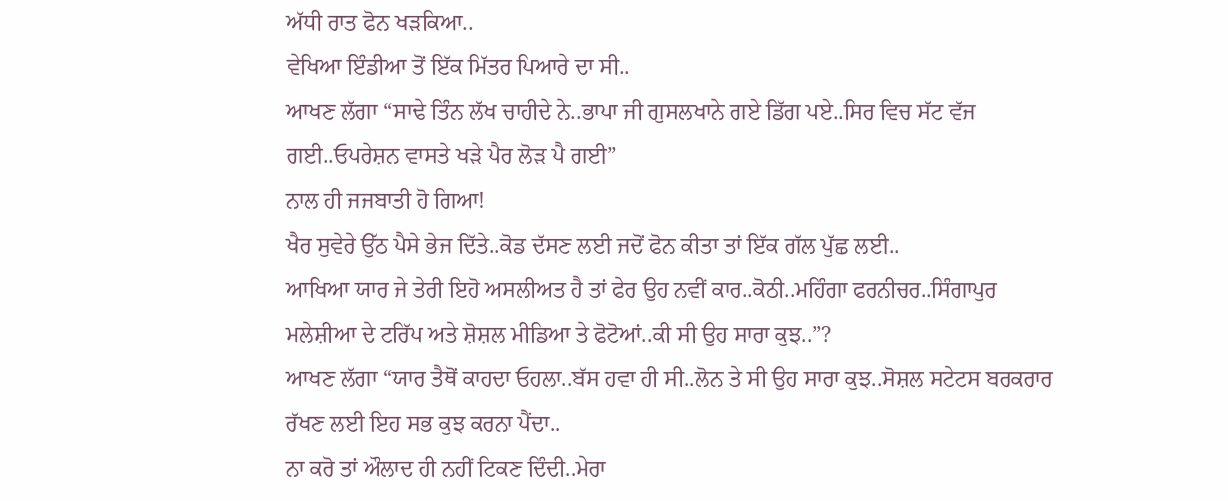ਅੱਧੀ ਰਾਤ ਫੋਨ ਖੜਕਿਆ..
ਵੇਖਿਆ ਇੰਡੀਆ ਤੋਂ ਇੱਕ ਮਿੱਤਰ ਪਿਆਰੇ ਦਾ ਸੀ..
ਆਖਣ ਲੱਗਾ “ਸਾਢੇ ਤਿੰਨ ਲੱਖ ਚਾਹੀਦੇ ਨੇ..ਭਾਪਾ ਜੀ ਗੁਸਲਖਾਨੇ ਗਏ ਡਿੱਗ ਪਏ..ਸਿਰ ਵਿਚ ਸੱਟ ਵੱਜ ਗਈ..ਓਪਰੇਸ਼ਨ ਵਾਸਤੇ ਖੜੇ ਪੈਰ ਲੋੜ ਪੈ ਗਈ”
ਨਾਲ ਹੀ ਜਜਬਾਤੀ ਹੋ ਗਿਆ!
ਖੈਰ ਸੁਵੇਰੇ ਉੱਠ ਪੈਸੇ ਭੇਜ ਦਿੱਤੇ..ਕੋਡ ਦੱਸਣ ਲਈ ਜਦੋਂ ਫੋਨ ਕੀਤਾ ਤਾਂ ਇੱਕ ਗੱਲ ਪੁੱਛ ਲਈ..
ਆਖਿਆ ਯਾਰ ਜੇ ਤੇਰੀ ਇਹੋ ਅਸਲੀਅਤ ਹੈ ਤਾਂ ਫੇਰ ਉਹ ਨਵੀਂ ਕਾਰ..ਕੋਠੀ..ਮਹਿੰਗਾ ਫਰਨੀਚਰ..ਸਿੰਗਾਪੁਰ ਮਲੇਸ਼ੀਆ ਦੇ ਟਰਿੱਪ ਅਤੇ ਸ਼ੋਸ਼ਲ ਮੀਡਿਆ ਤੇ ਫੋਟੋਆਂ..ਕੀ ਸੀ ਉਹ ਸਾਰਾ ਕੁਝ..”?
ਆਖਣ ਲੱਗਾ “ਯਾਰ ਤੈਥੋਂ ਕਾਹਦਾ ਓਹਲਾ..ਬੱਸ ਹਵਾ ਹੀ ਸੀ..ਲੋਨ ਤੇ ਸੀ ਉਹ ਸਾਰਾ ਕੁਝ..ਸੋਸ਼ਲ ਸਟੇਟਸ ਬਰਕਰਾਰ ਰੱਖਣ ਲਈ ਇਹ ਸਭ ਕੁਝ ਕਰਨਾ ਪੈਂਦਾ..
ਨਾ ਕਰੋ ਤਾਂ ਔਲਾਦ ਹੀ ਨਹੀਂ ਟਿਕਣ ਦਿੰਦੀ..ਮੇਰਾ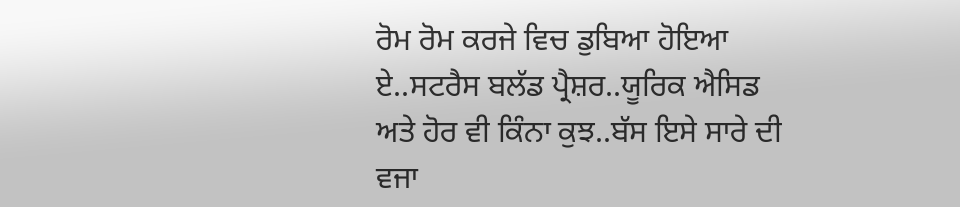ਰੋਮ ਰੋਮ ਕਰਜੇ ਵਿਚ ਡੁਬਿਆ ਹੋਇਆ ਏ..ਸਟਰੈਸ ਬਲੱਡ ਪ੍ਰੈਸ਼ਰ..ਯੂਰਿਕ ਐਸਿਡ ਅਤੇ ਹੋਰ ਵੀ ਕਿੰਨਾ ਕੁਝ..ਬੱਸ ਇਸੇ ਸਾਰੇ ਦੀ ਵਜਾ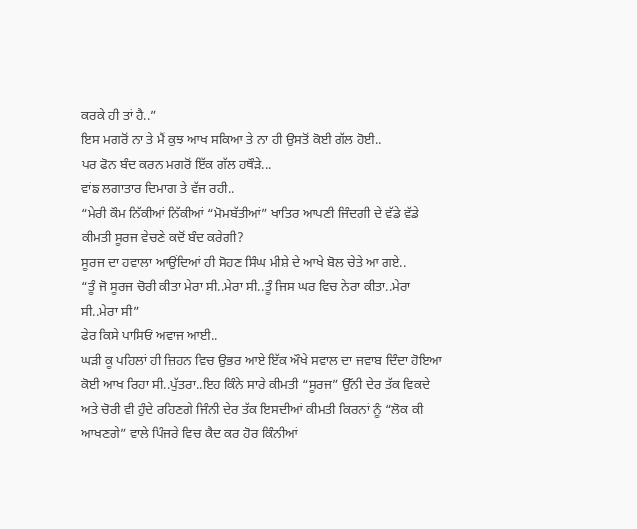ਕਰਕੇ ਹੀ ਤਾਂ ਹੈ..”
ਇਸ ਮਗਰੋਂ ਨਾ ਤੇ ਮੈਂ ਕੁਝ ਆਖ ਸਕਿਆ ਤੇ ਨਾ ਹੀ ਉਸਤੋਂ ਕੋਈ ਗੱਲ ਹੋਈ..
ਪਰ ਫੋਨ ਬੰਦ ਕਰਨ ਮਗਰੋਂ ਇੱਕ ਗੱਲ ਹਥੌੜੇ...
ਵਾਂਙ ਲਗਾਤਾਰ ਦਿਮਾਗ ਤੇ ਵੱਜ ਰਹੀ..
“ਮੇਰੀ ਕੌਮ ਨਿੱਕੀਆਂ ਨਿੱਕੀਆਂ “ਮੋਮਬੱਤੀਆਂ” ਖਾਤਿਰ ਆਪਣੀ ਜਿੰਦਗੀ ਦੇ ਵੱਡੇ ਵੱਡੇ ਕੀਮਤੀ ਸੂਰਜ ਵੇਚਣੇ ਕਦੋਂ ਬੰਦ ਕਰੇਗੀ?
ਸੂਰਜ ਦਾ ਹਵਾਲਾ ਆਉਂਦਿਆਂ ਹੀ ਸੋਹਣ ਸਿੰਘ ਮੀਸ਼ੇ ਦੇ ਆਖੇ ਬੋਲ ਚੇਤੇ ਆ ਗਏ..
“ਤੂੰ ਜੋ ਸੂਰਜ ਚੋਰੀ ਕੀਤਾ ਮੇਰਾ ਸੀ..ਮੇਰਾ ਸੀ..ਤੂੰ ਜਿਸ ਘਰ ਵਿਚ ਨੇਰਾ ਕੀਤਾ..ਮੇਰਾ ਸੀ..ਮੇਰਾ ਸੀ”
ਫੇਰ ਕਿਸੇ ਪਾਸਿਓਂ ਅਵਾਜ ਆਈ..
ਘੜੀ ਕੂ ਪਹਿਲਾਂ ਹੀ ਜ਼ਿਹਨ ਵਿਚ ਉਭਰ ਆਏ ਇੱਕ ਔਖੇ ਸਵਾਲ ਦਾ ਜਵਾਬ ਦਿੰਦਾ ਹੋਇਆ ਕੋਈ ਆਖ ਰਿਹਾ ਸੀ..ਪੁੱਤਰਾ..ਇਹ ਕਿੰਨੇ ਸਾਰੇ ਕੀਮਤੀ “ਸੂਰਜ” ਉੱਨੀ ਦੇਰ ਤੱਕ ਵਿਕਦੇ ਅਤੇ ਚੋਰੀ ਵੀ ਹੁੰਦੇ ਰਹਿਣਗੇ ਜਿੰਨੀ ਦੇਰ ਤੱਕ ਇਸਦੀਆਂ ਕੀਮਤੀ ਕਿਰਨਾਂ ਨੂੰ “ਲੋਕ ਕੀ ਆਖਣਗੇ” ਵਾਲੇ ਪਿੰਜਰੇ ਵਿਚ ਕੈਦ ਕਰ ਹੋਰ ਕਿੰਨੀਆਂ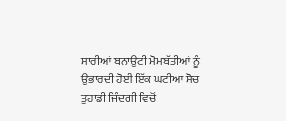ਸਾਰੀਆਂ ਬਨਾਉਟੀ ਮੋਮਬੱਤੀਆਂ ਨੂੰ ਉਭਾਰਦੀ ਹੋਈ ਇੱਕ ਘਟੀਆ ਸੋਚ ਤੁਹਾਡੀ ਜਿੰਦਗੀ ਵਿਚੋਂ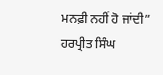ਮਨਫ਼ੀ ਨਹੀਂ ਹੋ ਜਾਂਦੀ”
ਹਰਪ੍ਰੀਤ ਸਿੰਘ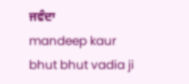ਜਵੰਦਾ
mandeep kaur
bhut bhut vadia ji